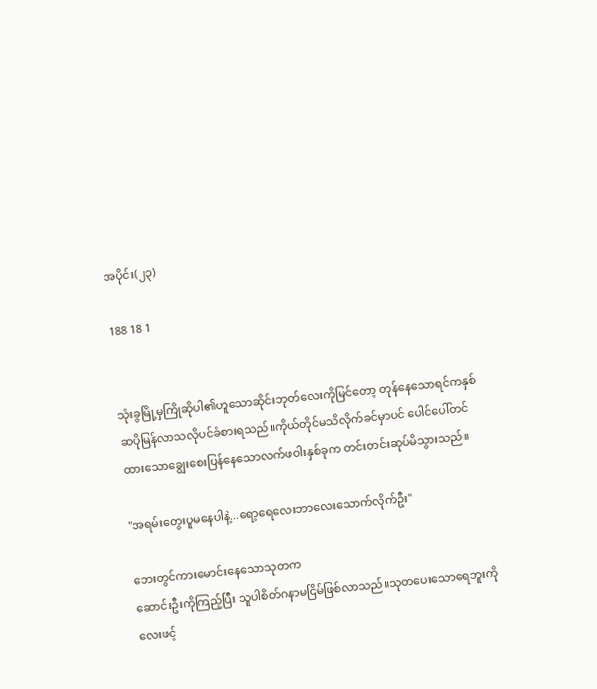အပိုင်း(၂၃)

188 18 1


သုံးခွမြို့မှကြိုဆိုပါ၏ဟူသောဆိုင်းဘုတ်လေးကိုမြင်တော့ တုန်နေသောရင်ကနှစ်ဆပိုမြန်လာသလိုပင်ခံစားရသည်။ကိုယ်တိုင်မသိလိုက်ခင်မှာပင် ပေါင်ပေါ်တင်ထားသောချွေးစေးပြန်နေသောလက်ဖဝါးနှစ်ခုက တင်းတင်းဆုပ်မိသွားသည်။

"အရမ်းတွေးပူမနေပါနဲ့...ရော့ရေလေးဘာလေးသောက်လိုက်ဦး"

ဘေးတွင်ကားမောင်းနေသောသုတက
ဆောင်းဦးကိုကြည့်ပြီး သူပါစိတ်ဂနာမငြိမ်ဖြစ်လာသည်။သုတပေးသောရေဘူးကို လေးဖင့်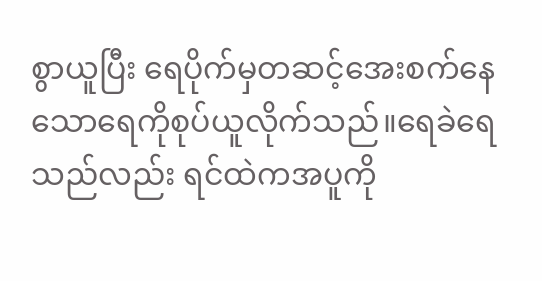စွာယူပြီး ရေပိုက်မှတဆင့်အေးစက်နေသောရေကိုစုပ်ယူလိုက်သည်။ရေခဲရေသည်လည်း ရင်ထဲကအပူကို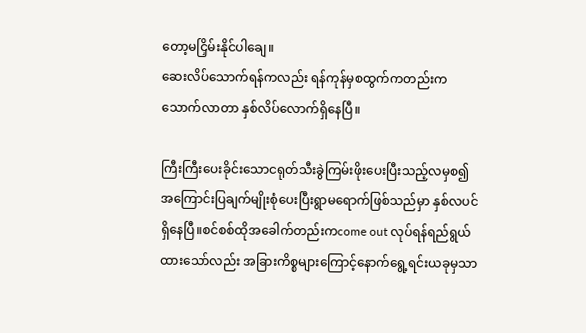တော့မငြှိမ်းနိုင်ပါချေ။
ဆေးလိပ်သောက်ရန်ကလည်း ရန်ကုန်မှစထွက်ကတည်းကသောက်လာတာ နှစ်လိပ်လောက်ရှိနေပြီ။

ကြီးကြီးပေးခိုင်းသောငရုတ်သီးခွဲကြမ်းဖိုးပေးပြီးသည့်လမှစ၍ အကြောင်းပြချက်မျိုးစုံပေးပြီးရွာမရောက်ဖြစ်သည်မှာ နှစ်လပင်ရှိနေပြီ။စင်စစ်ထိုအခေါက်တည်းကcome out လုပ်ရန်ရည်ရွယ်ထားသော်လည်း အခြားကိစ္စများကြောင့်နောက်ရွေ့ရင်းယခုမှသာ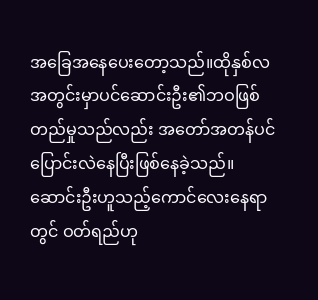အခြေအနေပေးတော့သည်။ထိုနှစ်လအတွင်းမှာပင်ဆောင်းဦး၏ဘဝဖြစ်တည်မှုသည်လည်း အတော်အတန်ပင်ပြောင်းလဲနေပြီးဖြစ်နေခဲ့သည်။ဆောင်းဦးဟူသည့်ကောင်လေးနေရာတွင် ဝတ်ရည်ဟု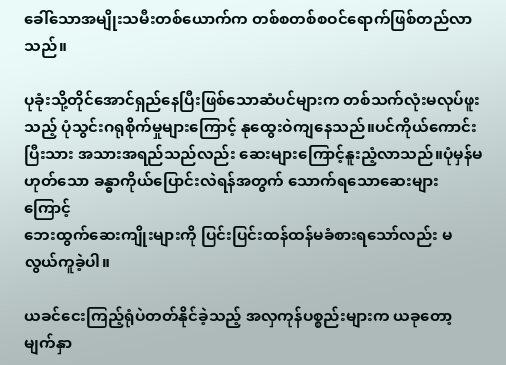ခေါ်သောအမျိုးသမီးတစ်ယောက်က တစ်စတစ်စဝင်ရောက်ဖြစ်တည်လာသည်။

ပုခုံးသို့တိုင်အောင်ရှည်နေပြီးဖြစ်သောဆံပင်များက တစ်သက်လုံးမလုပ်ဖူးသည့် ပုံသွင်းဂရုစိုက်မှုများကြောင့် နုထွေးဝဲကျနေသည်။ပင်ကိုယ်ကောင်းပြီးသား အသားအရည်သည်လည်း ဆေးများကြောင့်နူးညံ့လာသည်။ပုံမှန်မဟုတ်သော ခန္ဓာကိုယ်ပြောင်းလဲရန်အတွက် သောက်ရသောဆေးများကြောင့်
ဘေးထွက်ဆေးကျိုးများကို ပြင်းပြင်းထန်ထန်မခံစားရသော်လည်း မလွယ်ကူခဲ့ပါ။

ယခင်ငေးကြည့်ရုံပဲတတ်နိုင်ခဲ့သည့် အလှကုန်ပစ္စည်းများက ယခုတော့မျက်နှာ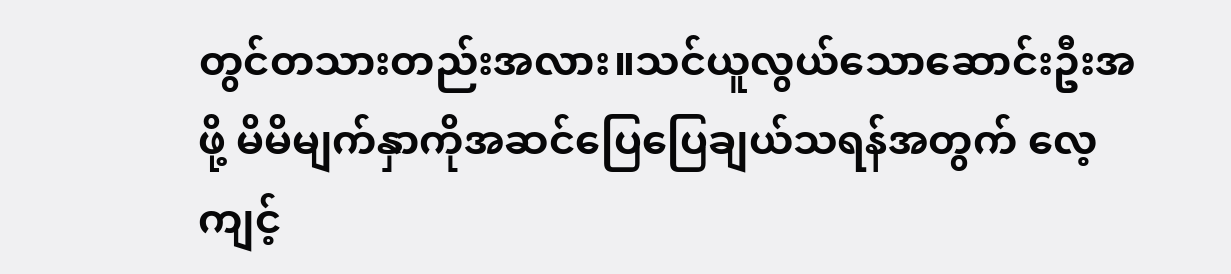တွင်တသားတည်းအလား။သင်ယူလွယ်သောဆောင်းဦးအဖို့ မိမိမျက်နှာကိုအဆင်ပြေပြေချယ်သရန်အတွက် လေ့ကျင့်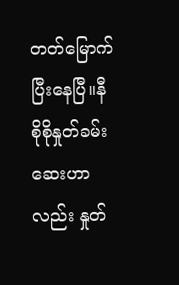တတ်မြောက်ပြီးနေပြီ။နီစိုစိုနှုတ်ခမ်းဆေးဟာလည်း နှုတ်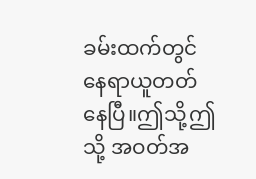ခမ်းထက်တွင်နေရာယူတတ်နေပြီ။ဤသို့ဤသို့ အဝတ်အ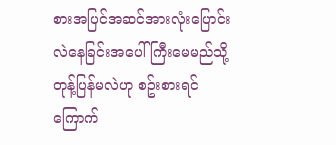စားအပြင်အဆင်အားလုံးပြောင်းလဲနေခြင်းအပေါ် ကြီးမေမည်သို့တုန့်ပြန်မလဲဟု စဥ်းစားရင်ကြောက်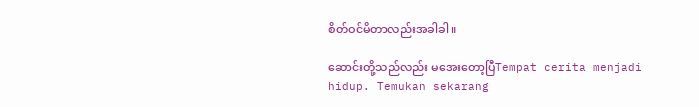စိတ်ဝင်မိတာလည်းအခါခါ။

ဆောင်းတို့သည်လည်း မအေးတော့ပြီTempat cerita menjadi hidup. Temukan sekarang